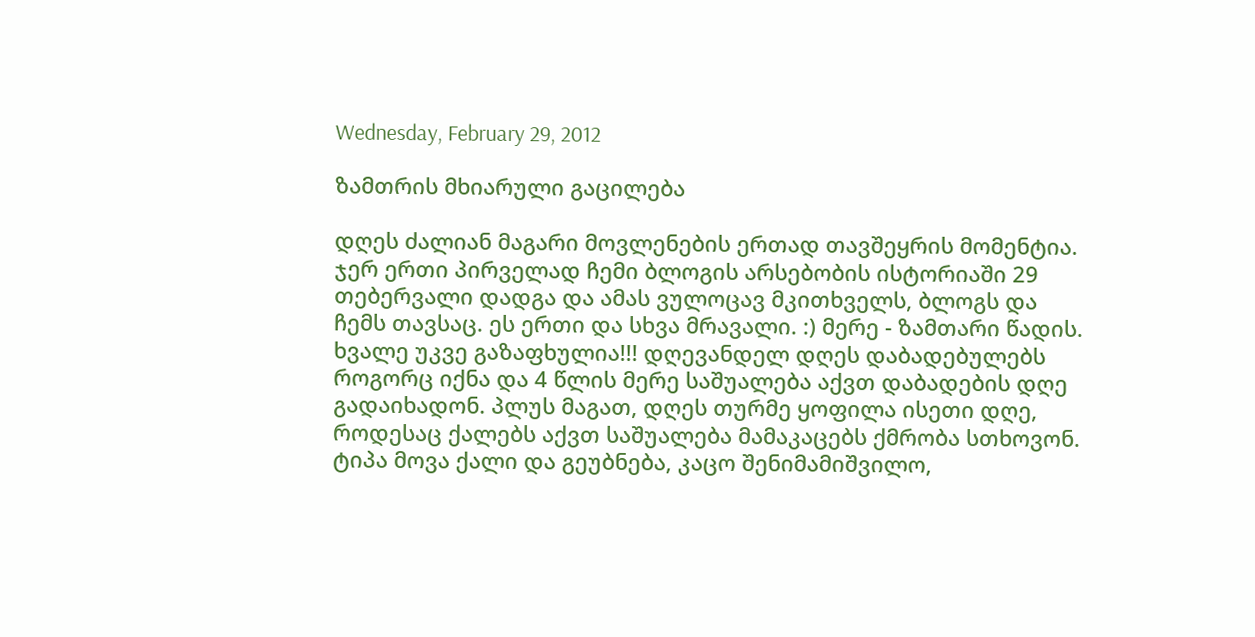Wednesday, February 29, 2012

ზამთრის მხიარული გაცილება

დღეს ძალიან მაგარი მოვლენების ერთად თავშეყრის მომენტია. ჯერ ერთი პირველად ჩემი ბლოგის არსებობის ისტორიაში 29 თებერვალი დადგა და ამას ვულოცავ მკითხველს, ბლოგს და ჩემს თავსაც. ეს ერთი და სხვა მრავალი. :) მერე - ზამთარი წადის. ხვალე უკვე გაზაფხულია!!! დღევანდელ დღეს დაბადებულებს როგორც იქნა და 4 წლის მერე საშუალება აქვთ დაბადების დღე გადაიხადონ. პლუს მაგათ, დღეს თურმე ყოფილა ისეთი დღე, როდესაც ქალებს აქვთ საშუალება მამაკაცებს ქმრობა სთხოვონ. ტიპა მოვა ქალი და გეუბნება, კაცო შენიმამიშვილო,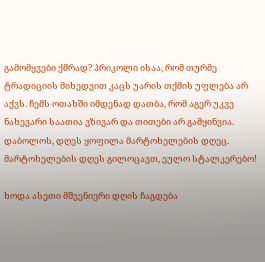გამომყვები ქმრად? პრიკოლი ისაა, რომ თურმე ტრადიციის მიხედვით კაცს უარის თქმის უფლება არ აქვს. ჩემს ოთახში იმდენად დათბა, რომ აგერ უკვე ნახევარი საათია ვზივარ და თითები არ გამყინვია. დაბოლოს, დღეს ყოფილა მარტოხელების დღეც.
მარტოხელების დღეს გილოცავთ, ეულო სტალკერებო!

ხოდა ასეთი მშვენიერი დღის ჩაგდება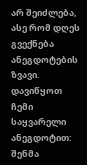არ შეიძლება, ასე რომ დღეს გვექნება ანეგდოტების ზვავი. დავიწყოთ ჩემი საყვარელი ანეგდოტით:
შენმა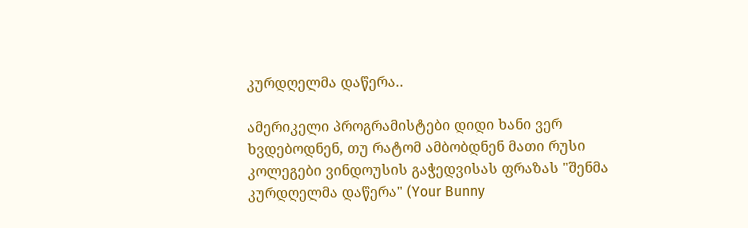კურდღელმა დაწერა..

ამერიკელი პროგრამისტები დიდი ხანი ვერ ხვდებოდნენ, თუ რატომ ამბობდნენ მათი რუსი კოლეგები ვინდოუსის გაჭედვისას ფრაზას "შენმა კურდღელმა დაწერა" (Your Bunny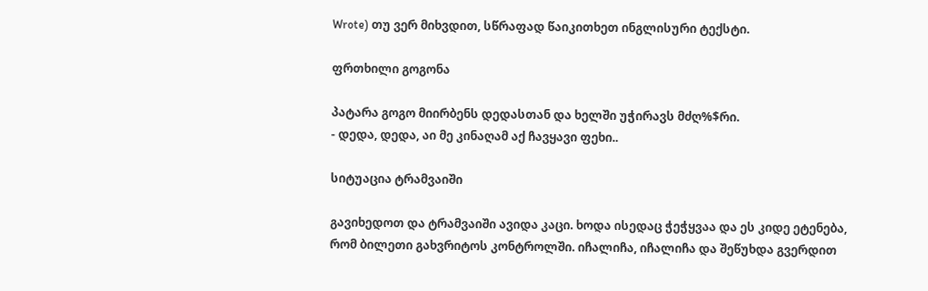Wrote) თუ ვერ მიხვდით, სწრაფად წაიკითხეთ ინგლისური ტექსტი.

ფრთხილი გოგონა

პატარა გოგო მიირბენს დედასთან და ხელში უჭირავს მძღ%$რი.
- დედა, დედა, აი მე კინაღამ აქ ჩავყავი ფეხი..

სიტუაცია ტრამვაიში

გავიხედოთ და ტრამვაიში ავიდა კაცი. ხოდა ისედაც ჭეჭყვაა და ეს კიდე ეტენება, რომ ბილეთი გახვრიტოს კონტროლში. იჩალიჩა, იჩალიჩა და შეწუხდა გვერდით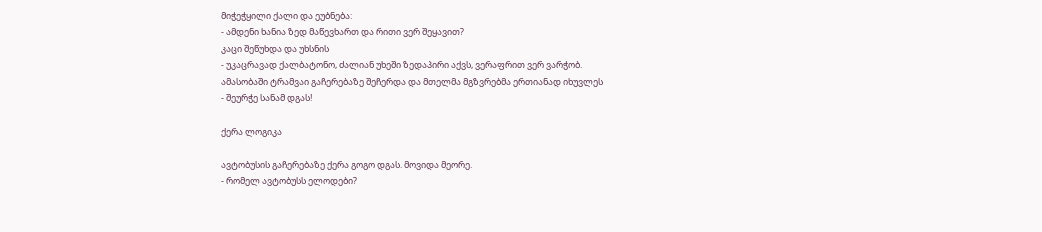მიჭეჭყილი ქალი და ეუბნება:
- ამდენი ხანია ზედ მაწევხართ და რითი ვერ შეყავით?
კაცი შეწუხდა და უხსნის
- უკაცრავად ქალბატონო, ძალიან უხეში ზედაპირი აქვს, ვერაფრით ვერ ვარჭობ.
ამასობაში ტრამვაი გაჩერებაზე შეჩერდა და მთელმა მგზვრებმა ერთიანად იხუვლეს
- შეურჭე სანამ დგას!

ქერა ლოგიკა

ავტობუსის გაჩერებაზე ქერა გოგო დგას. მოვიდა მეორე.
- რომელ ავტობუსს ელოდები?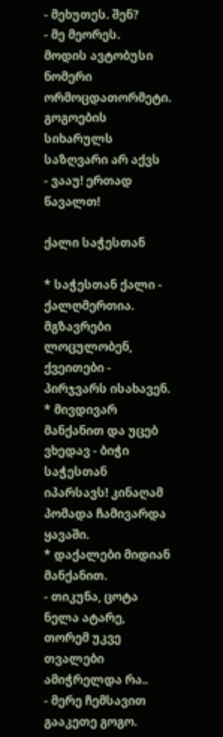- მეხუთეს. შენ?
- მე მეორეს.
მოდის ავტობუსი ნომერი ორმოცდათორმეტი. გოგოების სიხარულს საზღვარი არ აქვს
- ვააუ! ერთად წავალთ!

ქალი საჭესთან

* საჭესთან ქალი - ქალღმერთია. მგზავრები ლოცულობენ, ქვეითები - პირჯვარს ისახავენ.
* მივდივარ მანქანით და უცებ ვხედავ - ბიჭი საჭესთან იპარსავს! კინაღამ პომადა ჩამივარდა ყავაში.
* დაქალები მიდიან მანქანით.
- თიკუნა, ცოტა ნელა ატარე, თორემ უკვე თვალები ამიჭრელდა რა..
- მერე ჩემსავით გააკეთე გოგო.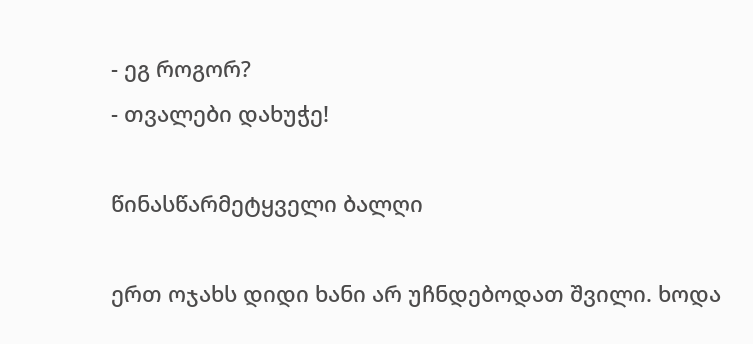- ეგ როგორ?
- თვალები დახუჭე!

წინასწარმეტყველი ბალღი

ერთ ოჯახს დიდი ხანი არ უჩნდებოდათ შვილი. ხოდა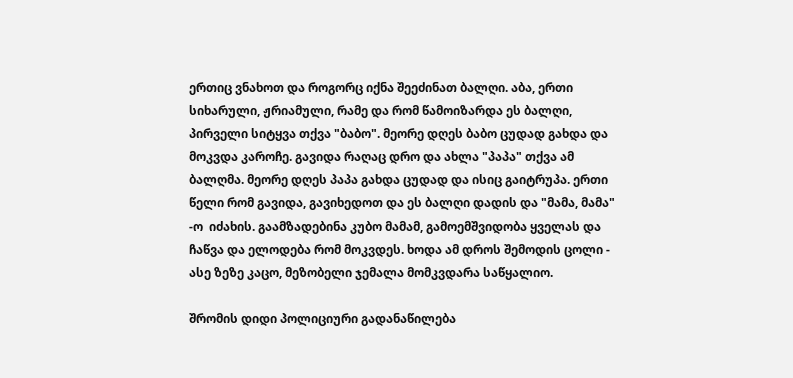ერთიც ვნახოთ და როგორც იქნა შეეძინათ ბალღი. აბა, ერთი სიხარული, ჟრიამული, რამე და რომ წამოიზარდა ეს ბალღი, პირველი სიტყვა თქვა "ბაბო". მეორე დღეს ბაბო ცუდად გახდა და მოკვდა კაროჩე. გავიდა რაღაც დრო და ახლა "პაპა" თქვა ამ ბალღმა. მეორე დღეს პაპა გახდა ცუდად და ისიც გაიტრუპა. ერთი წელი რომ გავიდა, გავიხედოთ და ეს ბალღი დადის და "მამა, მამა" -ო  იძახის. გაამზადებინა კუბო მამამ, გამოემშვიდობა ყველას და ჩაწვა და ელოდება რომ მოკვდეს. ხოდა ამ დროს შემოდის ცოლი - ასე ზეზე კაცო, მეზობელი ჯემალა მომკვდარა საწყალიო.

შრომის დიდი პოლიციური გადანაწილება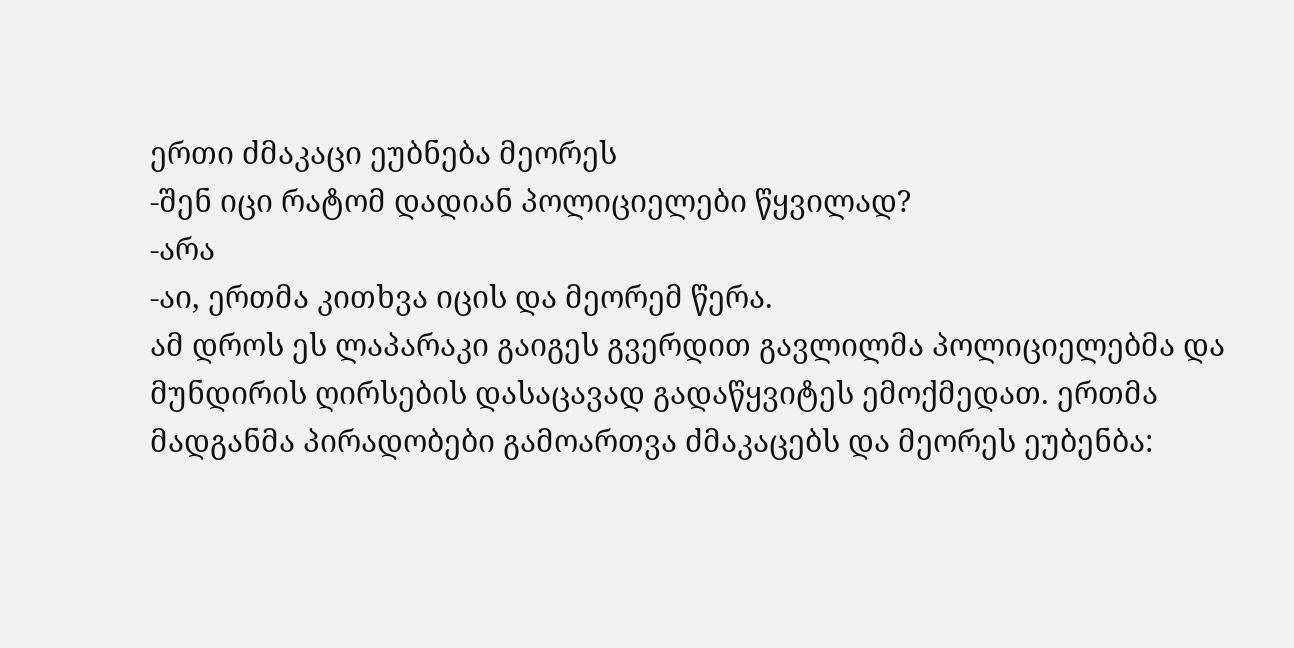ერთი ძმაკაცი ეუბნება მეორეს
-შენ იცი რატომ დადიან პოლიციელები წყვილად?
-არა
-აი, ერთმა კითხვა იცის და მეორემ წერა.
ამ დროს ეს ლაპარაკი გაიგეს გვერდით გავლილმა პოლიციელებმა და მუნდირის ღირსების დასაცავად გადაწყვიტეს ემოქმედათ. ერთმა მადგანმა პირადობები გამოართვა ძმაკაცებს და მეორეს ეუბენბა: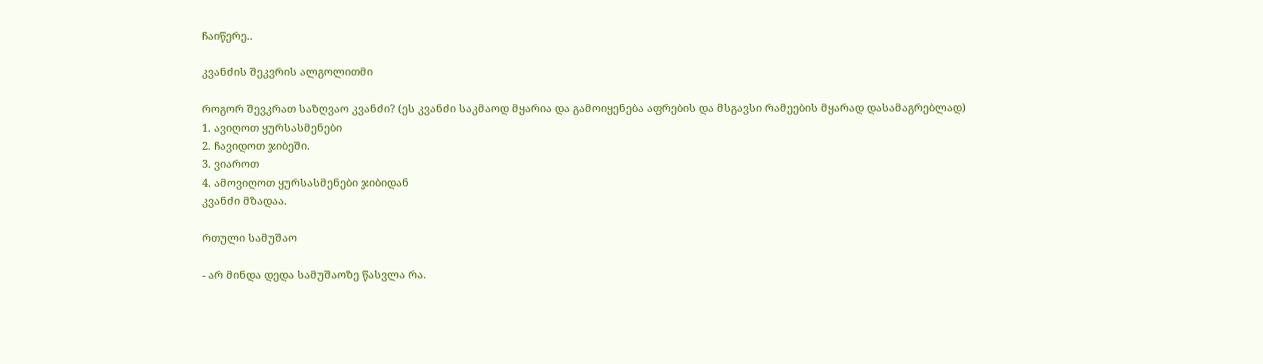ჩაიწერე..

კვანძის შეკვრის ალგოლითმი

როგორ შევკრათ საზღვაო კვანძი? (ეს კვანძი საკმაოდ მყარია და გამოიყენება აფრების და მსგავსი რამეების მყარად დასამაგრებლად)
1. ავიღოთ ყურსასმენები
2. ჩავიდოთ ჯიბეში.
3. ვიაროთ
4. ამოვიღოთ ყურსასმენები ჯიბიდან
კვანძი მზადაა.

რთული სამუშაო

- არ მინდა დედა სამუშაოზე წასვლა რა.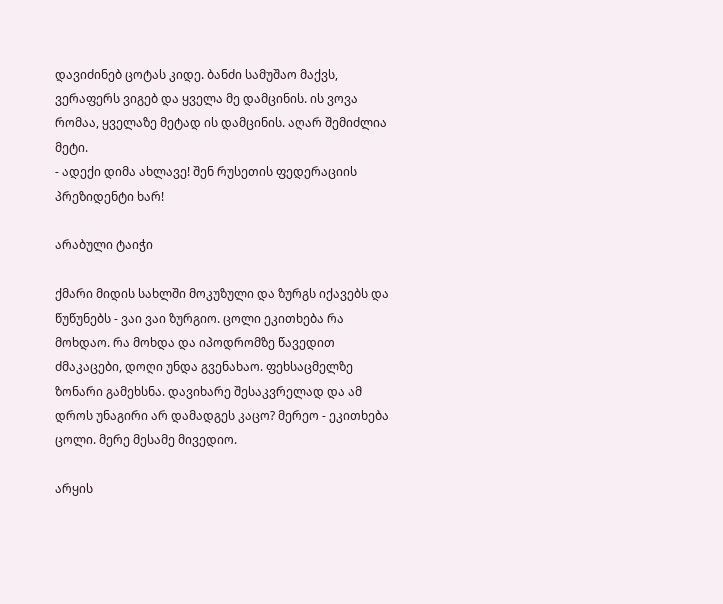დავიძინებ ცოტას კიდე. ბანძი სამუშაო მაქვს, ვერაფერს ვიგებ და ყველა მე დამცინის. ის ვოვა რომაა, ყველაზე მეტად ის დამცინის. აღარ შემიძლია მეტი.
- ადექი დიმა ახლავე! შენ რუსეთის ფედერაციის პრეზიდენტი ხარ!

არაბული ტაიჭი

ქმარი მიდის სახლში მოკუზული და ზურგს იქავებს და წუწუნებს - ვაი ვაი ზურგიო. ცოლი ეკითხება რა მოხდაო. რა მოხდა და იპოდრომზე წავედით ძმაკაცები, დოღი უნდა გვენახაო. ფეხსაცმელზე ზონარი გამეხსნა. დავიხარე შესაკვრელად და ამ დროს უნაგირი არ დამადგეს კაცო? მერეო - ეკითხება ცოლი. მერე მესამე მივედიო.

არყის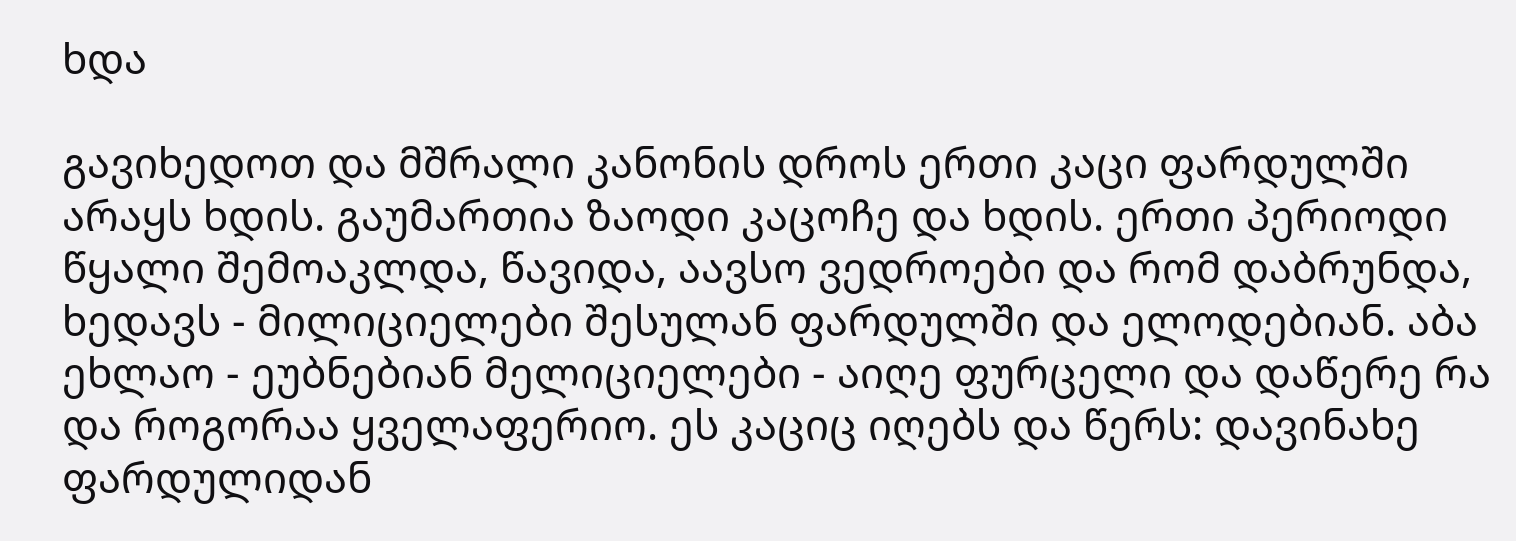ხდა

გავიხედოთ და მშრალი კანონის დროს ერთი კაცი ფარდულში არაყს ხდის. გაუმართია ზაოდი კაცოჩე და ხდის. ერთი პერიოდი წყალი შემოაკლდა, წავიდა, აავსო ვედროები და რომ დაბრუნდა, ხედავს - მილიციელები შესულან ფარდულში და ელოდებიან. აბა ეხლაო - ეუბნებიან მელიციელები - აიღე ფურცელი და დაწერე რა და როგორაა ყველაფერიო. ეს კაციც იღებს და წერს: დავინახე ფარდულიდან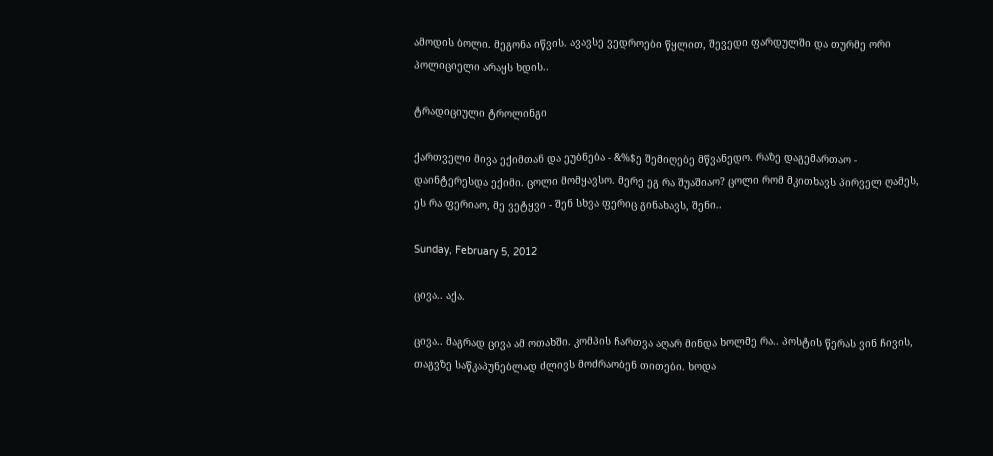ამოდის ბოლი. მეგონა იწვის. ავავსე ვედროები წყლით, შევედი ფარდულში და თურმე ორი პოლიციელი არაყს ხდის..

ტრადიციული ტროლინგი

ქართველი მივა ექიმთან და ეუბნება - &%$ე შემიღებე მწვანედო. რაზე დაგემართაო - დაინტერესდა ექიმი. ცოლი მომყავსო. მერე ეგ რა შუაშიაო? ცოლი რომ მკითხავს პირველ ღამეს, ეს რა ფერიაო, მე ვეტყვი - შენ სხვა ფერიც გინახავს, შენი..

Sunday, February 5, 2012

ცივა.. აქა.

ცივა.. მაგრად ცივა ამ ოთახში. კომპის ჩართვა აღარ მინდა ხოლმე რა.. პოსტის წერას ვინ ჩივის, თაგვზე საწკაპუნებლად ძლივს მოძრაობენ თითები. ხოდა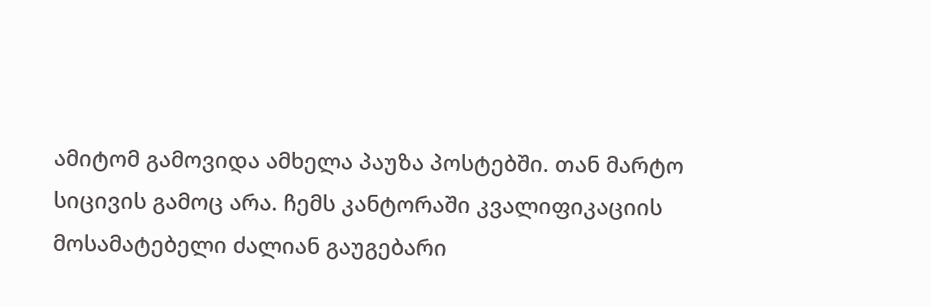ამიტომ გამოვიდა ამხელა პაუზა პოსტებში. თან მარტო სიცივის გამოც არა. ჩემს კანტორაში კვალიფიკაციის მოსამატებელი ძალიან გაუგებარი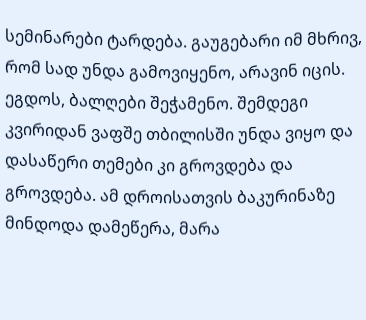სემინარები ტარდება. გაუგებარი იმ მხრივ, რომ სად უნდა გამოვიყენო, არავინ იცის. ეგდოს, ბალღები შეჭამენო. შემდეგი კვირიდან ვაფშე თბილისში უნდა ვიყო და დასაწერი თემები კი გროვდება და გროვდება. ამ დროისათვის ბაკურინაზე მინდოდა დამეწერა, მარა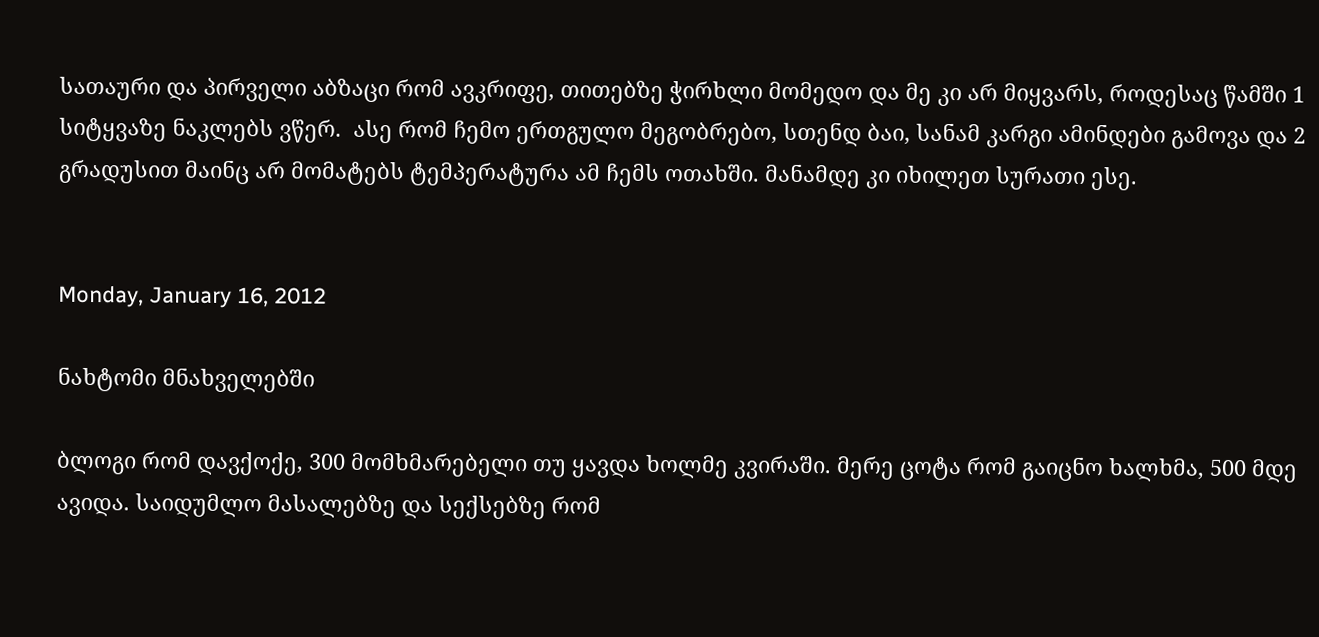სათაური და პირველი აბზაცი რომ ავკრიფე, თითებზე ჭირხლი მომედო და მე კი არ მიყვარს, როდესაც წამში 1 სიტყვაზე ნაკლებს ვწერ.  ასე რომ ჩემო ერთგულო მეგობრებო, სთენდ ბაი, სანამ კარგი ამინდები გამოვა და 2 გრადუსით მაინც არ მომატებს ტემპერატურა ამ ჩემს ოთახში. მანამდე კი იხილეთ სურათი ესე.


Monday, January 16, 2012

ნახტომი მნახველებში

ბლოგი რომ დავქოქე, 300 მომხმარებელი თუ ყავდა ხოლმე კვირაში. მერე ცოტა რომ გაიცნო ხალხმა, 500 მდე ავიდა. საიდუმლო მასალებზე და სექსებზე რომ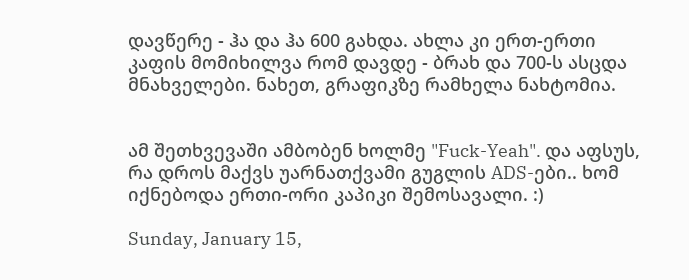დავწერე - ჰა და ჰა 600 გახდა. ახლა კი ერთ-ერთი კაფის მომიხილვა რომ დავდე - ბრახ და 700-ს ასცდა მნახველები. ნახეთ, გრაფიკზე რამხელა ნახტომია.


ამ შეთხვევაში ამბობენ ხოლმე "Fuck-Yeah". და აფსუს, რა დროს მაქვს უარნათქვამი გუგლის ADS-ები.. ხომ იქნებოდა ერთი-ორი კაპიკი შემოსავალი. :)

Sunday, January 15,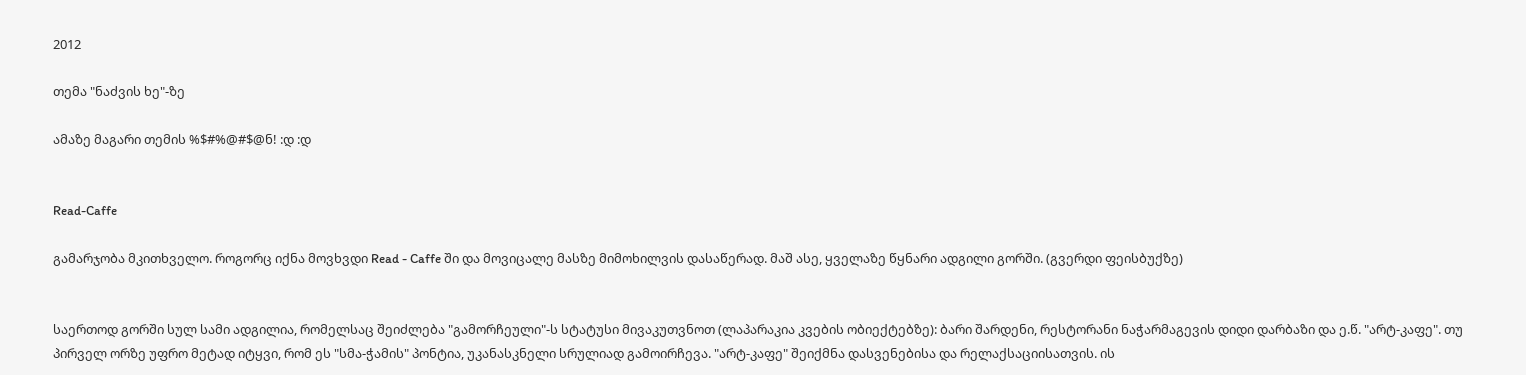2012

თემა "ნაძვის ხე"-ზე

ამაზე მაგარი თემის %$#%@#$@ნ! :დ :დ


Read-Caffe

გამარჯობა მკითხველო. როგორც იქნა მოვხვდი Read - Caffe ში და მოვიცალე მასზე მიმოხილვის დასაწერად. მაშ ასე, ყველაზე წყნარი ადგილი გორში. (გვერდი ფეისბუქზე)


საერთოდ გორში სულ სამი ადგილია, რომელსაც შეიძლება "გამორჩეული"-ს სტატუსი მივაკუთვნოთ (ლაპარაკია კვების ობიექტებზე): ბარი შარდენი, რესტორანი ნაჭარმაგევის დიდი დარბაზი და ე.წ. "არტ-კაფე". თუ პირველ ორზე უფრო მეტად იტყვი, რომ ეს "სმა-ჭამის" პონტია, უკანასკნელი სრულიად გამოირჩევა. "არტ-კაფე" შეიქმნა დასვენებისა და რელაქსაციისათვის. ის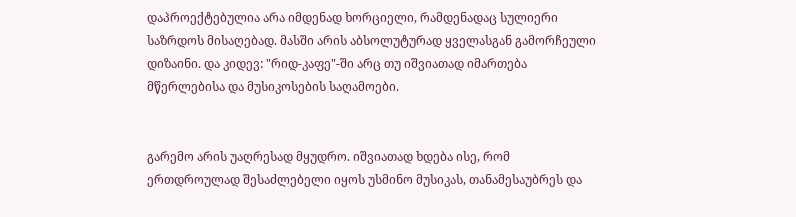დაპროექტებულია არა იმდენად ხორციელი, რამდენადაც სულიერი საზრდოს მისაღებად. მასში არის აბსოლუტურად ყველასგან გამორჩეული დიზაინი. და კიდევ: "რიდ-კაფე"-ში არც თუ იშვიათად იმართება მწერლებისა და მუსიკოსების საღამოები.


გარემო არის უაღრესად მყუდრო. იშვიათად ხდება ისე, რომ ერთდროულად შესაძლებელი იყოს უსმინო მუსიკას, თანამესაუბრეს და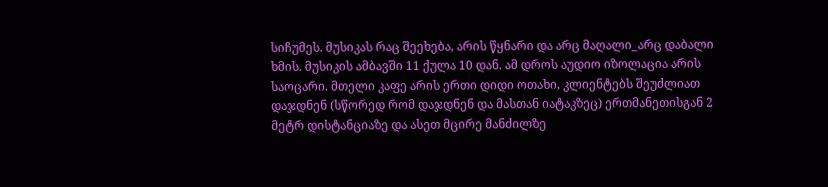სიჩუმეს. მუსიკას რაც შეეხება, არის წყნარი და არც მაღალი_არც დაბალი ხმის. მუსიკის ამბავში 11 ქულა 10 დან. ამ დროს აუდიო იზოლაცია არის საოცარი. მთელი კაფე არის ერთი დიდი ოთახი, კლიენტებს შეუძლიათ დაჯდნენ (სწორედ რომ დაჯდნენ და მასთან იატაკზეც) ერთმანეთისგან 2 მეტრ დისტანციაზე და ასეთ მცირე მანძილზე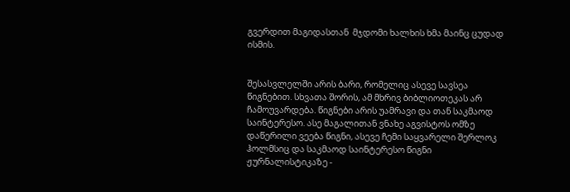გვერდით მაგიდასთან  მჯდომი ხალხის ხმა მაინც ცუდად ისმის.


შესასვლელში არის ბარი, რომელიც ასევე სავსეა წიგნებით. სხვათა შორის, ამ მხრივ ბიბლიოთეკას არ ჩამოუვარდება. წიგნები არის უამრავი და თან საკმაოდ საინტერესო. ასე მაგალითან ვნახე აგვისტოს ომზე დაწერილი ვეება წიგნი, ასევე ჩემი საყვარელი შერლოკ ჰოლმსიც და საკმაოდ საინტერესო წიგნი ჟურნალისტიკაზე -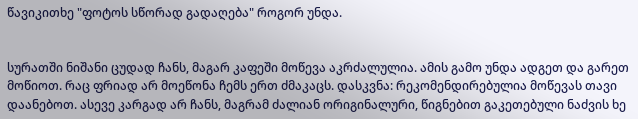წავიკითხე "ფოტოს სწორად გადაღება" როგორ უნდა.


სურათში ნიშანი ცუდად ჩანს, მაგარ კაფეში მოწევა აკრძალულია. ამის გამო უნდა ადგეთ და გარეთ მოწიოთ. რაც ფრიად არ მოეწონა ჩემს ერთ ძმაკაცს. დასკვნა: რეკომენდირებულია მოწევას თავი დაანებოთ. ასევე კარგად არ ჩანს, მაგრამ ძალიან ორიგინალური, წიგნებით გაკეთებული ნაძვის ხე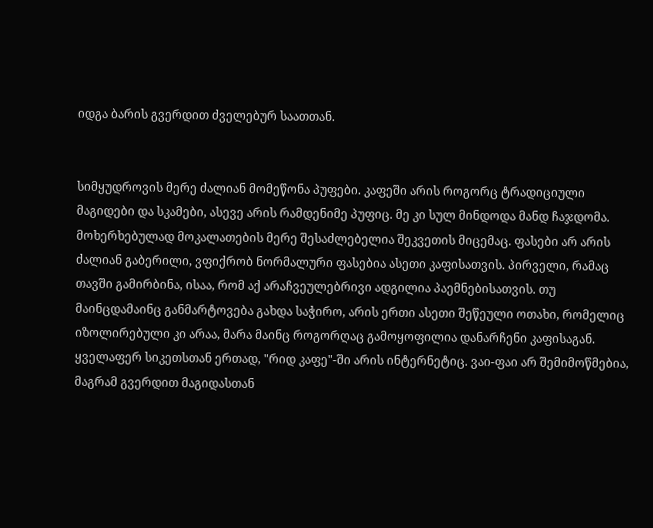იდგა ბარის გვერდით ძველებურ საათთან.


სიმყუდროვის მერე ძალიან მომეწონა პუფები. კაფეში არის როგორც ტრადიციული მაგიდები და სკამები, ასევე არის რამდენიმე პუფიც. მე კი სულ მინდოდა მანდ ჩაჯდომა. მოხერხებულად მოკალათების მერე შესაძლებელია შეკვეთის მიცემაც. ფასები არ არის ძალიან გაბერილი, ვფიქრობ ნორმალური ფასებია ასეთი კაფისათვის. პირველი, რამაც თავში გამირბინა, ისაა, რომ აქ არაჩვეულებრივი ადგილია პაემნებისათვის. თუ მაინცდამაინც განმარტოვება გახდა საჭირო, არის ერთი ასეთი შეწეული ოთახი, რომელიც იზოლირებული კი არაა, მარა მაინც როგორღაც გამოყოფილია დანარჩენი კაფისაგან. ყველაფერ სიკეთსთან ერთად, "რიდ კაფე"-ში არის ინტერნეტიც. ვაი-ფაი არ შემიმოწმებია, მაგრამ გვერდით მაგიდასთან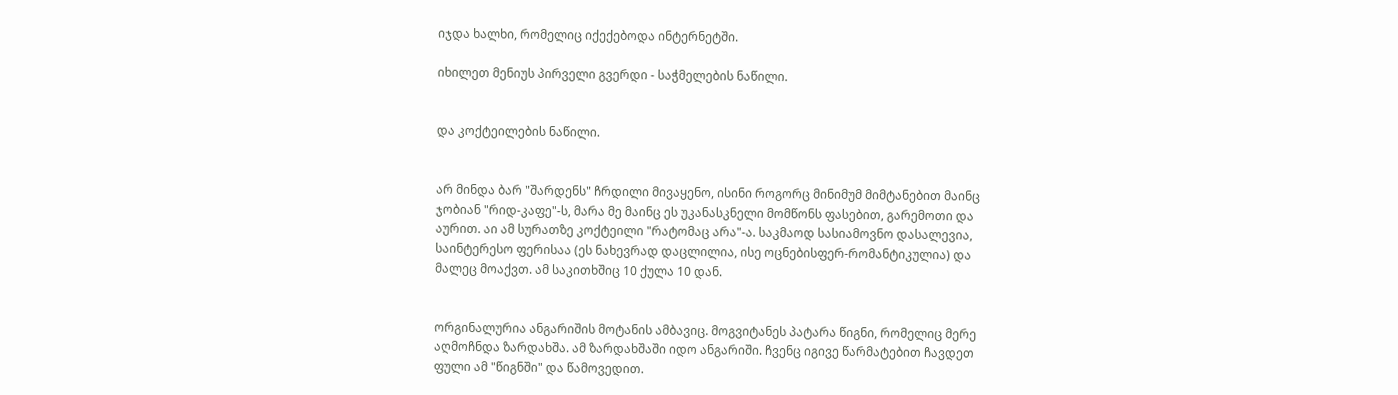იჯდა ხალხი, რომელიც იქექებოდა ინტერნეტში.

იხილეთ მენიუს პირველი გვერდი - საჭმელების ნაწილი.


და კოქტეილების ნაწილი.


არ მინდა ბარ "შარდენს" ჩრდილი მივაყენო, ისინი როგორც მინიმუმ მიმტანებით მაინც ჯობიან "რიდ-კაფე"-ს, მარა მე მაინც ეს უკანასკნელი მომწონს ფასებით, გარემოთი და აურით. აი ამ სურათზე კოქტეილი "რატომაც არა"-ა. საკმაოდ სასიამოვნო დასალევია, საინტერესო ფერისაა (ეს ნახევრად დაცლილია, ისე ოცნებისფერ-რომანტიკულია) და მალეც მოაქვთ. ამ საკითხშიც 10 ქულა 10 დან.


ორგინალურია ანგარიშის მოტანის ამბავიც. მოგვიტანეს პატარა წიგნი, რომელიც მერე აღმოჩნდა ზარდახშა. ამ ზარდახშაში იდო ანგარიში. ჩვენც იგივე წარმატებით ჩავდეთ ფული ამ "წიგნში" და წამოვედით.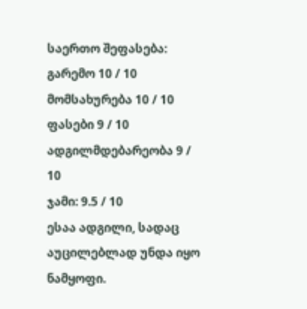საერთო შეფასება:
გარემო 10 / 10
მომსახურება 10 / 10
ფასები 9 / 10
ადგილმდებარეობა 9 / 10
ჯამი: 9.5 / 10
ესაა ადგილი, სადაც აუცილებლად უნდა იყო ნამყოფი.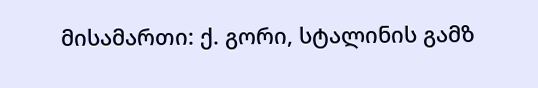მისამართი: ქ. გორი, სტალინის გამზ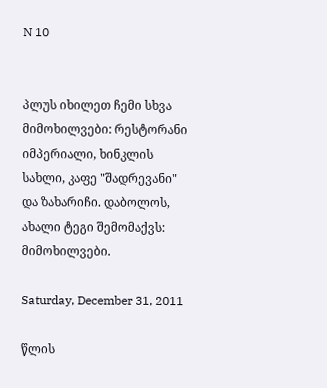N 10


პლუს იხილეთ ჩემი სხვა მიმოხილვები: რესტორანი იმპერიალი, ხინკლის სახლი, კაფე "შადრევანი" და ზახარიჩი. დაბოლოს, ახალი ტეგი შემომაქვს: მიმოხილვები.

Saturday, December 31, 2011

წლის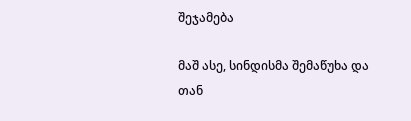შეჯამება

მაშ ასე, სინდისმა შემაწუხა და თან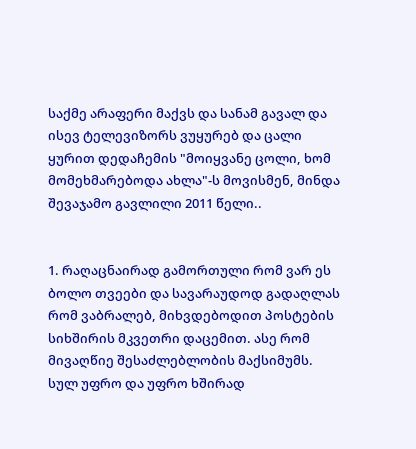საქმე არაფერი მაქვს და სანამ გავალ და ისევ ტელევიზორს ვუყურებ და ცალი ყურით დედაჩემის "მოიყვანე ცოლი, ხომ მომეხმარებოდა ახლა"-ს მოვისმენ, მინდა შევაჯამო გავლილი 2011 წელი..


1. რაღაცნაირად გამორთული რომ ვარ ეს ბოლო თვეები და სავარაუდოდ გადაღლას რომ ვაბრალებ, მიხვდებოდით პოსტების სიხშირის მკვეთრი დაცემით. ასე რომ მივაღწიე შესაძლებლობის მაქსიმუმს. სულ უფრო და უფრო ხშირად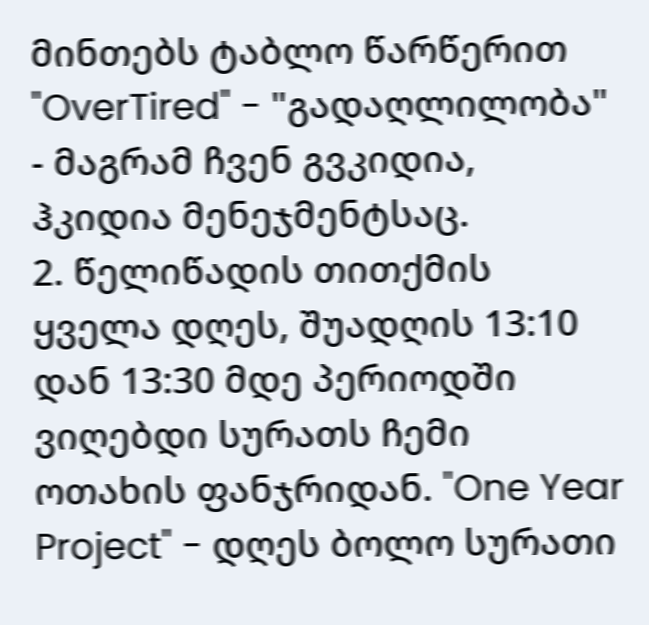მინთებს ტაბლო წარწერით "OverTired" - "გადაღლილობა" - მაგრამ ჩვენ გვკიდია, ჰკიდია მენეჯმენტსაც.
2. წელიწადის თითქმის ყველა დღეს, შუადღის 13:10 დან 13:30 მდე პერიოდში ვიღებდი სურათს ჩემი ოთახის ფანჯრიდან. "One Year Project" - დღეს ბოლო სურათი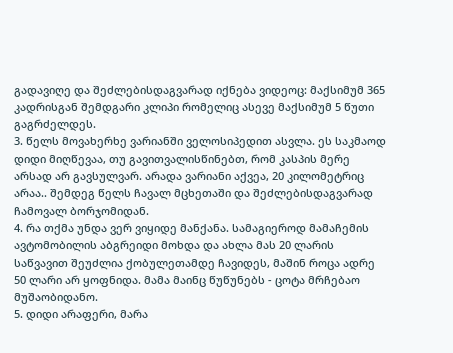გადავიღე და შეძლებისდაგვარად იქნება ვიდეოც: მაქსიმუმ 365 კადრისგან შემდგარი კლიპი რომელიც ასევე მაქსიმუმ 5 წუთი გაგრძელდეს.
3. წელს მოვახერხე ვარიანში ველოსიპედით ასვლა. ეს საკმაოდ დიდი მიღწევაა, თუ გავითვალისწინებთ, რომ კასპის მერე არსად არ გავსულვარ. არადა ვარიანი აქვეა, 20 კილომეტრიც არაა.. შემდეგ წელს ჩავალ მცხეთაში და შეძლებისდაგვარად ჩამოვალ ბორჯომიდან.
4. რა თქმა უნდა ვერ ვიყიდე მანქანა. სამაგიეროდ მამაჩემის ავტომობილის აბგრეიდი მოხდა და ახლა მას 20 ლარის საწვავით შეუძლია ქობულეთამდე ჩავიდეს, მაშინ როცა ადრე 50 ლარი არ ყოფნიდა. მამა მაინც წუწუნებს - ცოტა მრჩებაო მუშაობიდანო.
5. დიდი არაფერი, მარა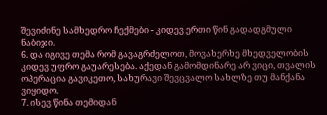შევიძინე სამხედრო ჩექმები - კიდევ ერთი წინ გადადგმული ნაბიჯი.
6. და იგივე თემა რომ გავაგრძელოთ, მოვახერხე მხედველობის კიდევ უფრო გაუარესება. აქედან გამომდინარე არ ვიცი, თვალის ოპერაცია გავიკეთო, სახურავი შევცვალო სახლზე თუ მანქანა ვიყიდო.
7. ისევ წინა თემიდან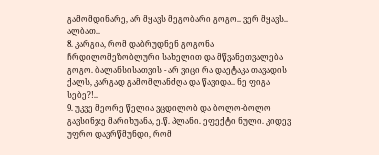გამომდინარე, არ მყავს მეგობარი გოგო.. ვერ მყავს.. ალბათ..
8. კარგია, რომ დაბრუდნენ გოგონა ჩრდილომეზობლური სახელით და მწვანეთვალება გოგო. ბალანსისათვის - არ ვიცი რა დაეტაკა თავადის ქალს, კარგად გამომლანძღა და წავიდა.. ნე ფიგა სებე?!..
9. უკვე მეორე წელია ვცდილობ და ბოლო-ბოლო გავსინჯე მარიხუანა, ე.წ. პლანი. ეფექტი ნული. კიდევ უფრო დავრწმუნდი, რომ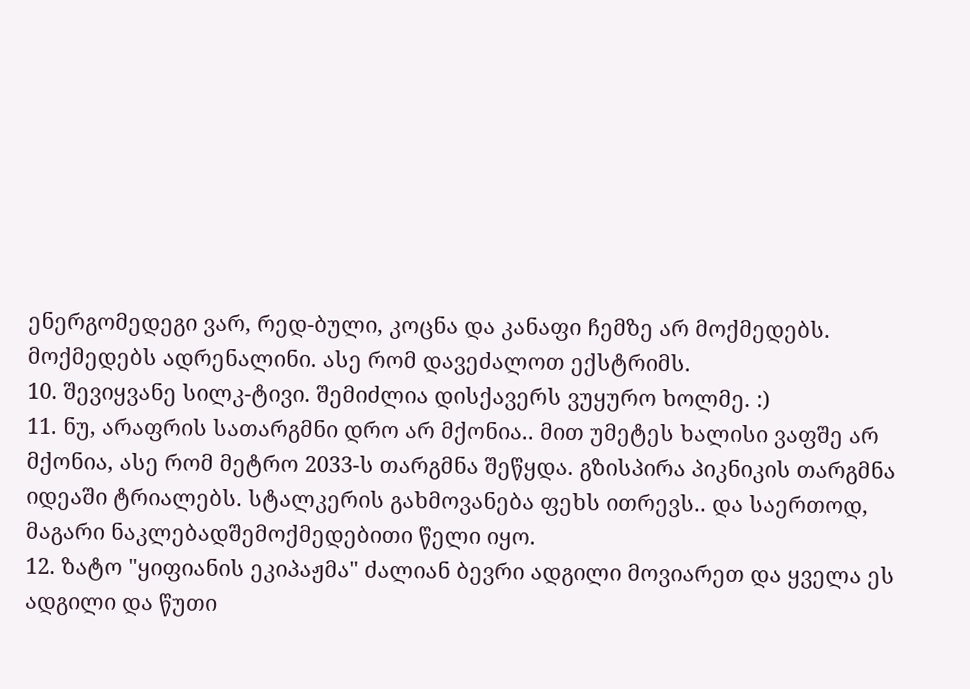ენერგომედეგი ვარ, რედ-ბული, კოცნა და კანაფი ჩემზე არ მოქმედებს. მოქმედებს ადრენალინი. ასე რომ დავეძალოთ ექსტრიმს.
10. შევიყვანე სილკ-ტივი. შემიძლია დისქავერს ვუყურო ხოლმე. :)
11. ნუ, არაფრის სათარგმნი დრო არ მქონია.. მით უმეტეს ხალისი ვაფშე არ მქონია, ასე რომ მეტრო 2033-ს თარგმნა შეწყდა. გზისპირა პიკნიკის თარგმნა იდეაში ტრიალებს. სტალკერის გახმოვანება ფეხს ითრევს.. და საერთოდ, მაგარი ნაკლებადშემოქმედებითი წელი იყო.
12. ზატო "ყიფიანის ეკიპაჟმა" ძალიან ბევრი ადგილი მოვიარეთ და ყველა ეს ადგილი და წუთი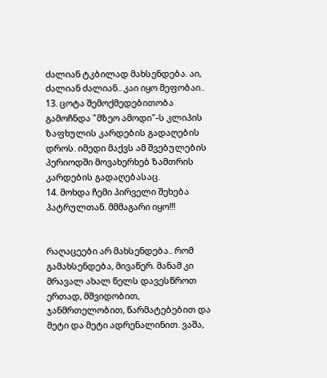ძალიან ტკბილად მახსენდება. აი, ძალიან ძალიან.. კაი იყო მეფობაი..
13. ცოტა შემოქმედებითობა გამოჩნდა "მზეო ამოდი"-ს კლიპის ზაფხულის კარდების გადაღების დროს. იმედი მაქვს ამ შვებულების პერიოდში მოვახერხებ ზამთრის კარდების გადაღებასაც.
14. მოხდა ჩემი პირველი შეხება პატრულთან. მმმაგარი იყო!!!


რაღაცეები არ მახსენდება.. რომ გამახსენდება, მივაწერ. მანამ კი მრავალ ახალ წელს დავესწროთ ერთად, მშვიდობით, ჯანმრთელობით, წარმატებებით და მეტი და მეტი ადრენალინით. ვაშა,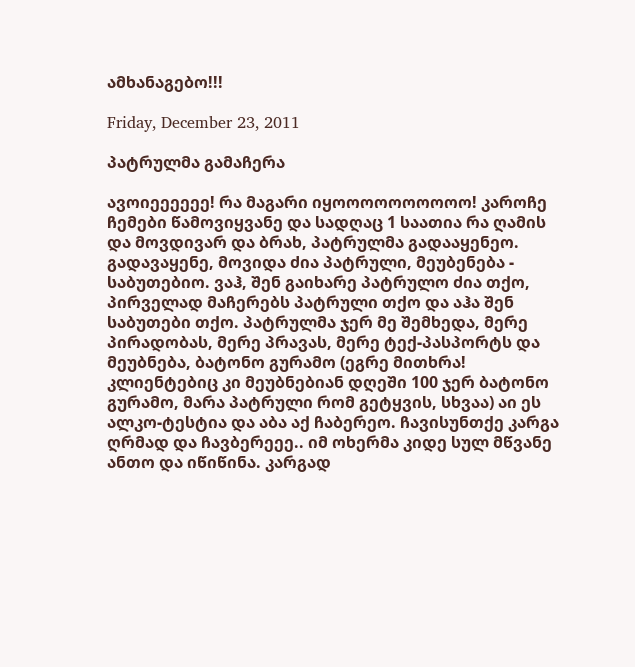ამხანაგებო!!!

Friday, December 23, 2011

პატრულმა გამაჩერა

ავოიეეეეეე! რა მაგარი იყოოოოოოოოოო! კაროჩე ჩემები წამოვიყვანე და სადღაც 1 საათია რა ღამის და მოვდივარ და ბრახ, პატრულმა გადააყენეო. გადავაყენე, მოვიდა ძია პატრული, მეუბენება - საბუთებიო. ვაჰ, შენ გაიხარე პატრულო ძია თქო, პირველად მაჩერებს პატრული თქო და აჰა შენ  საბუთები თქო. პატრულმა ჯერ მე შემხედა, მერე პირადობას, მერე პრავას, მერე ტექ-პასპორტს და მეუბნება, ბატონო გურამო (ეგრე მითხრა! კლიენტებიც კი მეუბნებიან დღეში 100 ჯერ ბატონო გურამო, მარა პატრული რომ გეტყვის, სხვაა) აი ეს ალკო-ტესტია და აბა აქ ჩაბერეო. ჩავისუნთქე კარგა ღრმად და ჩავბერეეე.. იმ ოხერმა კიდე სულ მწვანე ანთო და იწიწინა. კარგად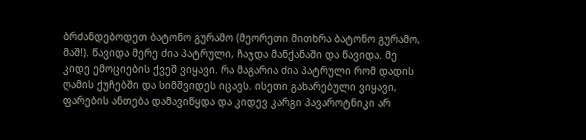ბრძანდებოდეთ ბატონო გურამო (მეორეთი მითხრა ბატონო გურამო, მაშ!). წავიდა მერე ძია პატრული, ჩაჯდა მანქანაში და წავიდა. მე კიდე ემოციების ქვეშ ვიყავი. რა მაგარია ძია პატრული რომ დადის ღამის ქუჩებში და სიმშვიდეს იცავს. ისეთი გახარებული ვიყავი, ფარების ანთება დამავიწყდა და კიდევ კარგი პავაროტნიკი არ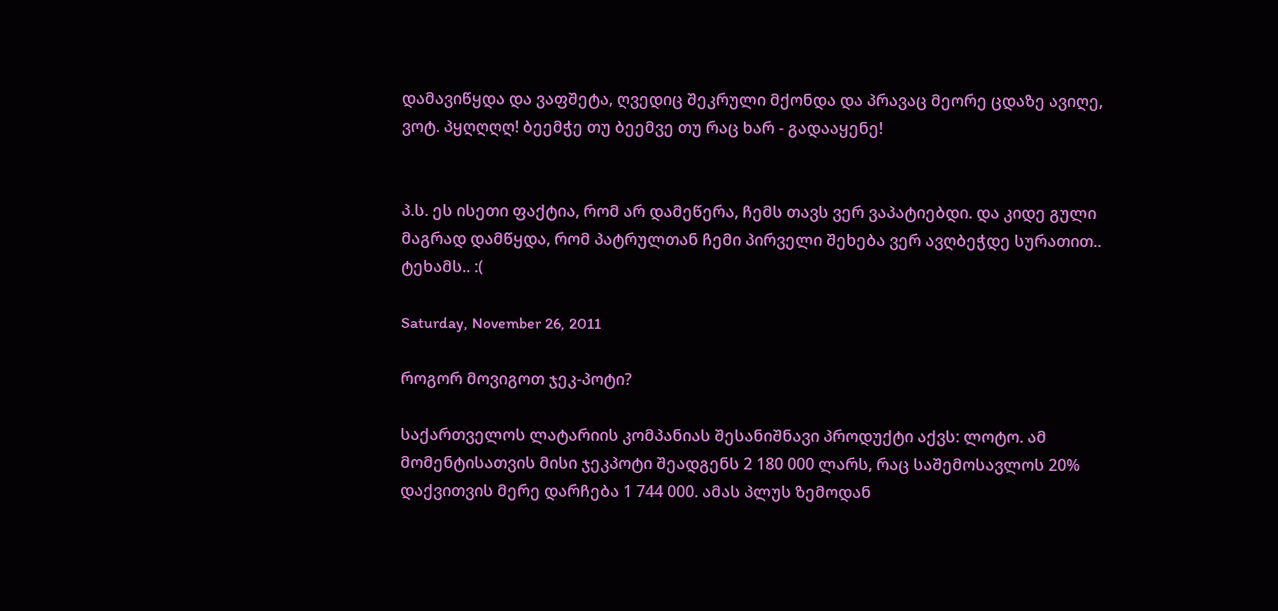დამავიწყდა და ვაფშეტა, ღვედიც შეკრული მქონდა და პრავაც მეორე ცდაზე ავიღე, ვოტ. პყღღღღ! ბეემჭე თუ ბეემვე თუ რაც ხარ - გადააყენე!


პ.ს. ეს ისეთი ფაქტია, რომ არ დამეწერა, ჩემს თავს ვერ ვაპატიებდი. და კიდე გული მაგრად დამწყდა, რომ პატრულთან ჩემი პირველი შეხება ვერ ავღბეჭდე სურათით.. ტეხამს.. :(

Saturday, November 26, 2011

როგორ მოვიგოთ ჯეკ-პოტი?

საქართველოს ლატარიის კომპანიას შესანიშნავი პროდუქტი აქვს: ლოტო. ამ მომენტისათვის მისი ჯეკპოტი შეადგენს 2 180 000 ლარს, რაც საშემოსავლოს 20% დაქვითვის მერე დარჩება 1 744 000. ამას პლუს ზემოდან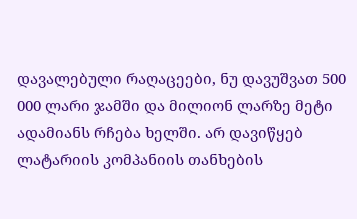დავალებული რაღაცეები, ნუ დავუშვათ 500 000 ლარი ჯამში და მილიონ ლარზე მეტი ადამიანს რჩება ხელში. არ დავიწყებ ლატარიის კომპანიის თანხების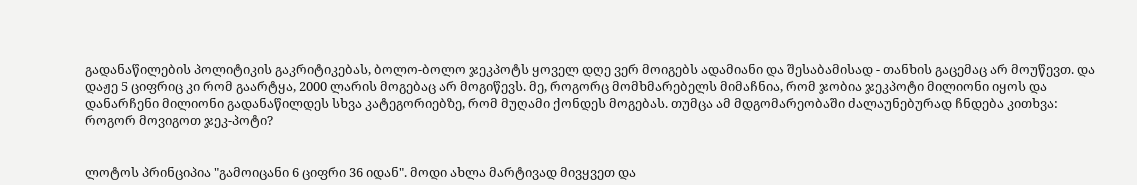გადანაწილების პოლიტიკის გაკრიტიკებას, ბოლო-ბოლო ჯეკპოტს ყოველ დღე ვერ მოიგებს ადამიანი და შესაბამისად - თანხის გაცემაც არ მოუწევთ. და დაჟე 5 ციფრიც კი რომ გაარტყა, 2000 ლარის მოგებაც არ მოგიწევს. მე, როგორც მომხმარებელს მიმაჩნია, რომ ჯობია ჯეკპოტი მილიონი იყოს და დანარჩენი მილიონი გადანაწილდეს სხვა კატეგორიებზე, რომ მუღამი ქონდეს მოგებას. თუმცა ამ მდგომარეობაში ძალაუნებურად ჩნდება კითხვა: როგორ მოვიგოთ ჯეკ-პოტი?


ლოტოს პრინციპია "გამოიცანი 6 ციფრი 36 იდან". მოდი ახლა მარტივად მივყვეთ და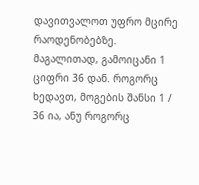დავითვალოთ უფრო მცირე რაოდენობებზე. მაგალითად, გამოიცანი 1 ციფრი 36 დან. როგორც ხედავთ, მოგების შანსი 1 / 36 ია, ანუ როგორც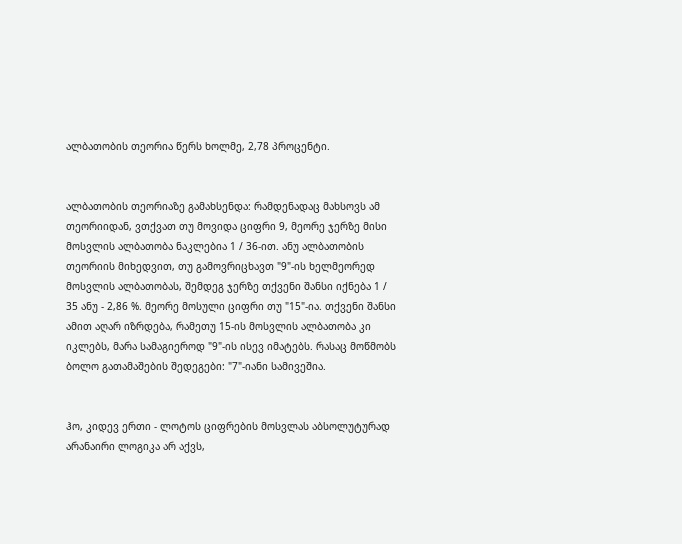ალბათობის თეორია წერს ხოლმე, 2,78 პროცენტი.


ალბათობის თეორიაზე გამახსენდა: რამდენადაც მახსოვს ამ თეორიიდან, ვთქვათ თუ მოვიდა ციფრი 9, მეორე ჯერზე მისი მოსვლის ალბათობა ნაკლებია 1 / 36-ით. ანუ ალბათობის თეორიის მიხედვით, თუ გამოვრიცხავთ "9"-ის ხელმეორედ მოსვლის ალბათობას, შემდეგ ჯერზე თქვენი შანსი იქნება 1 / 35 ანუ - 2,86 %. მეორე მოსული ციფრი თუ "15"-ია. თქვენი შანსი ამით აღარ იზრდება, რამეთუ 15-ის მოსვლის ალბათობა კი იკლებს, მარა სამაგიეროდ "9"-ის ისევ იმატებს. რასაც მოწმობს ბოლო გათამაშების შედეგები: "7"-იანი სამივეშია.


ჰო, კიდევ ერთი - ლოტოს ციფრების მოსვლას აბსოლუტურად არანაირი ლოგიკა არ აქვს,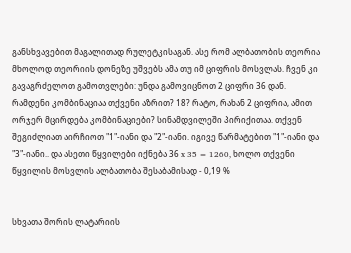განსხვავებით მაგალითად რულეტკისაგან. ასე რომ ალბათობის თეორია მხოლოდ თეორიის დონეზე უშვებს ამა თუ იმ ციფრის მოსვლას. ჩვენ კი გავაგრძელოთ გამოთვლები: უნდა გამოვიცნოთ 2 ციფრი 36 დან. რამდენი კომბინაციაა თქვენი აზრით? 18? რატო, რახან 2 ციფრია, ამით ორჯერ მცირდება კომბინაციები? სინამდვილეში პირიქითაა. თქვენ შეგიძლიათ აირჩიოთ "1"-იანი და "2"-იანი. იგივე წარმატებით "1"-იანი და "3"-იანი.. და ასეთი წყვილები იქნება 36 x 35 = 1260, ხოლო თქვენი წყვილის მოსვლის ალბათობა შესაბამისად - 0,19 %


სხვათა შორის ლატარიის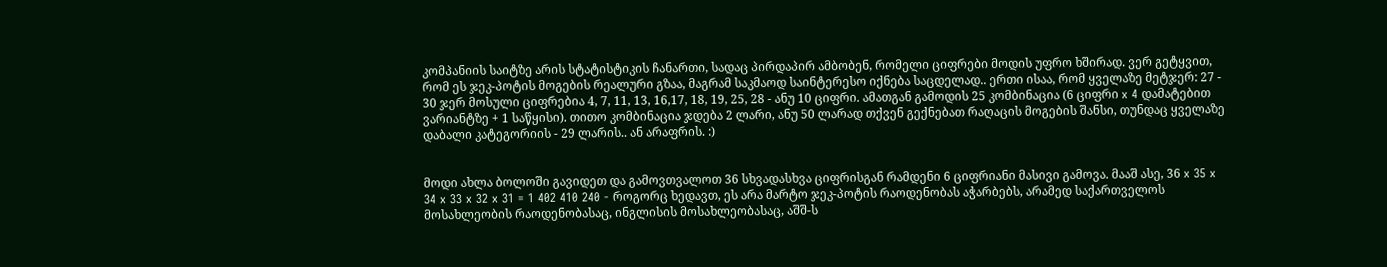კომპანიის საიტზე არის სტატისტიკის ჩანართი, სადაც პირდაპირ ამბობენ, რომელი ციფრები მოდის უფრო ხშირად. ვერ გეტყვით, რომ ეს ჯეკ-პოტის მოგების რეალური გზაა, მაგრამ საკმაოდ საინტერესო იქნება საცდელად.. ერთი ისაა, რომ ყველაზე მეტჯერ: 27 - 30 ჯერ მოსული ციფრებია 4, 7, 11, 13, 16,17, 18, 19, 25, 28 - ანუ 10 ციფრი. ამათგან გამოდის 25 კომბინაცია (6 ციფრი x 4 დამატებით ვარიანტზე + 1 საწყისი). თითო კომბინაცია ჯდება 2 ლარი, ანუ 50 ლარად თქვენ გექნებათ რაღაცის მოგების შანსი, თუნდაც ყველაზე დაბალი კატეგორიის - 29 ლარის.. ან არაფრის. :)


მოდი ახლა ბოლოში გავიდეთ და გამოვთვალოთ 36 სხვადასხვა ციფრისგან რამდენი 6 ციფრიანი მასივი გამოვა. მააშ ასე, 36 x 35 x 34 x 33 x 32 x 31 = 1 402 410 240 - როგორც ხედავთ, ეს არა მარტო ჯეკ-პოტის რაოდენობას აჭარბებს, არამედ საქართველოს მოსახლეობის რაოდენობასაც, ინგლისის მოსახლეობასაც, აშშ-ს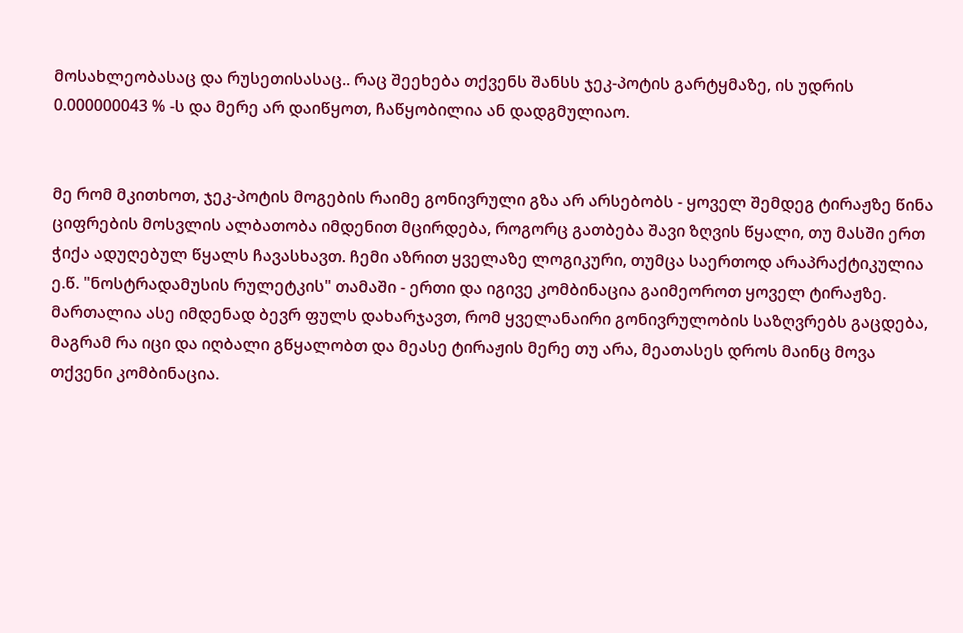მოსახლეობასაც და რუსეთისასაც.. რაც შეეხება თქვენს შანსს ჯეკ-პოტის გარტყმაზე, ის უდრის 0.000000043 % -ს და მერე არ დაიწყოთ, ჩაწყობილია ან დადგმულიაო.


მე რომ მკითხოთ, ჯეკ-პოტის მოგების რაიმე გონივრული გზა არ არსებობს - ყოველ შემდეგ ტირაჟზე წინა ციფრების მოსვლის ალბათობა იმდენით მცირდება, როგორც გათბება შავი ზღვის წყალი, თუ მასში ერთ ჭიქა ადუღებულ წყალს ჩავასხავთ. ჩემი აზრით ყველაზე ლოგიკური, თუმცა საერთოდ არაპრაქტიკულია ე.წ. "ნოსტრადამუსის რულეტკის" თამაში - ერთი და იგივე კომბინაცია გაიმეოროთ ყოველ ტირაჟზე. მართალია ასე იმდენად ბევრ ფულს დახარჯავთ, რომ ყველანაირი გონივრულობის საზღვრებს გაცდება, მაგრამ რა იცი და იღბალი გწყალობთ და მეასე ტირაჟის მერე თუ არა, მეათასეს დროს მაინც მოვა თქვენი კომბინაცია.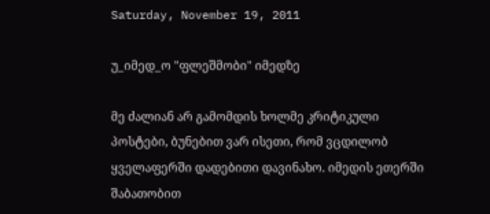Saturday, November 19, 2011

უ_იმედ_ო "ფლეშმობი" იმედზე

მე ძალიან არ გამომდის ხოლმე კრიტიკული პოსტები, ბუნებით ვარ ისეთი, რომ ვცდილობ ყველაფერში დადებითი დავინახო. იმედის ეთერში შაბათობით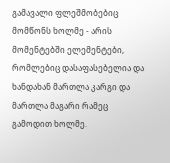გამავალი ფლეშმობებიც მომწონს ხოლმე - არის მომენტებში ელემენტები, რომლებიც დასაფასებელია და ხანდახან მართლა კარგი და მართლა მაგარი რამეც გამოდით ხოლმე.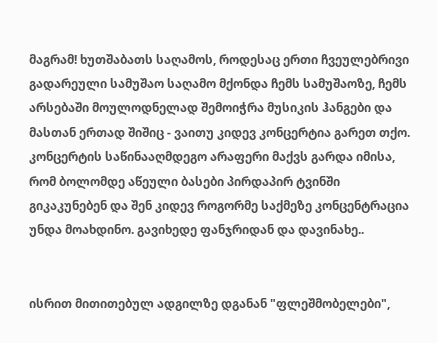მაგრამ! ხუთშაბათს საღამოს, როდესაც ერთი ჩვეულებრივი გადარეული სამუშაო საღამო მქონდა ჩემს სამუშაოზე, ჩემს არსებაში მოულოდნელად შემოიჭრა მუსიკის ჰანგები და მასთან ერთად შიშიც - ვაითუ კიდევ კონცერტია გარეთ თქო. კონცერტის საწინააღმდეგო არაფერი მაქვს გარდა იმისა, რომ ბოლომდე აწეული ბასები პირდაპირ ტვინში გიკაკუნებენ და შენ კიდევ როგორმე საქმეზე კონცენტრაცია უნდა მოახდინო. გავიხედე ფანჯრიდან და დავინახე..


ისრით მითითებულ ადგილზე დგანან "ფლეშმობელები",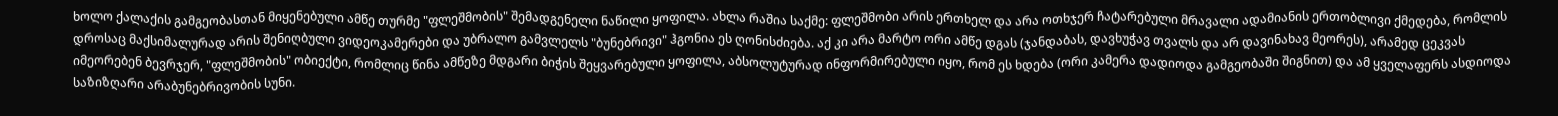ხოლო ქალაქის გამგეობასთან მიყენებული ამწე თურმე "ფლეშმობის" შემადგენელი ნაწილი ყოფილა. ახლა რაშია საქმე: ფლეშმობი არის ერთხელ და არა ოთხჯერ ჩატარებული მრავალი ადამიანის ერთობლივი ქმედება, რომლის დროსაც მაქსიმალურად არის შენიღბული ვიდეოკამერები და უბრალო გამვლელს "ბუნებრივი" ჰგონია ეს ღონისძიება. აქ კი არა მარტო ორი ამწე დგას (ჯანდაბას, დავხუჭავ თვალს და არ დავინახავ მეორეს), არამედ ცეკვას იმეორებენ ბევრჯერ, "ფლეშმობის" ობიექტი, რომლიც წინა ამწეზე მდგარი ბიჭის შეყვარებული ყოფილა, აბსოლუტურად ინფორმირებული იყო, რომ ეს ხდება (ორი კამერა დადიოდა გამგეობაში შიგნით) და ამ ყველაფერს ასდიოდა საზიზღარი არაბუნებრივობის სუნი.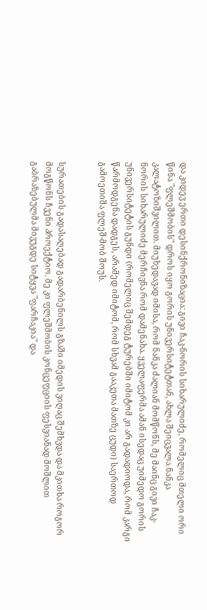და კიდევ ერთი დესინქრონიზაცია: გივი ჩაკ-ნორის სიხარულიძე, რომელიც მთელი ორი წინა "ფლეშმობის" დროს იყო გორის უნივერსიტეტთან, ახლა შეიცვალა ნანკა კალატოზიშვილით. მიუხედავად იმისა, რომ ნანკა ძალიან მომწონს, მე მაინც გივი ჩაკ-ნორის სიხარულიძე მერჩივნა რომ დამენახა. ყველაფერმა ამან ისედაც უიმედო გორის უნივერსიტეტის გუნდი (რომელიც შემდეგ ტურებში იმიტომ კი არ გადადიოდა, რომ კარგი წარმოდგენა დადგეს, არამედ იმიტომ, რომ სხვამ გააკეთა მათზე ცუდი) საერთოდ გამოეთიშა ფლეშ-მობ შოუს.


სურათების გადასაღებად გადარბენილს გზაში იმედის ვიღაც შემხვდა და მკითხა როგორ მოგწონს ჩვენი პროექტიო. მე კი ფლეშმობის კონცეფციის ფესვიანად მოშლით გაბრაზებულმა მივუგდე სიტყვა "ფარჩაკია" და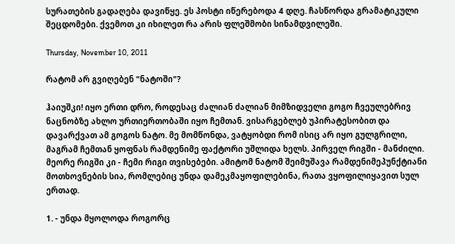სურათების გადაღება დავიწყე. ეს პოსტი იწერებოდა 4 დღე. ჩასწორდა გრამატიკული შეცდომები. ქვემოთ კი იხილეთ რა არის ფლეშმობი სინამდვილეში.

Thursday, November 10, 2011

რატომ არ გვიღებენ "ნატოში"?

ჰაიუშკი! იყო ერთი დრო, როდესაც ძალიან ძალიან მიმზიდველი გოგო ჩვეულებრივ ნაცნობზე ახლო ურთიერთობაში იყო ჩემთან. ვისარგებლებ უპირატესობით და დავარქვათ ამ გოგოს ნატო. მე მომწონდა, ვატყობდი რომ ისიც არ იყო გულგრილი, მაგრამ ჩემთან ყოფნას რამდენიმე ფაქტორი უშლიდა ხელს. პირველ რიგში - მანძილი. მეორე რიგში კი - ჩემი რიგი თვისებები. ამიტომ ნატომ შეიმუშავა რამდენიმეპუნქტიანი მოთხოვნების სია, რომლებიც უნდა დამეკმაყოფილებინა, რათა ვყოფილიყავით სულ ერთად.

1. - უნდა მყოლოდა როგორც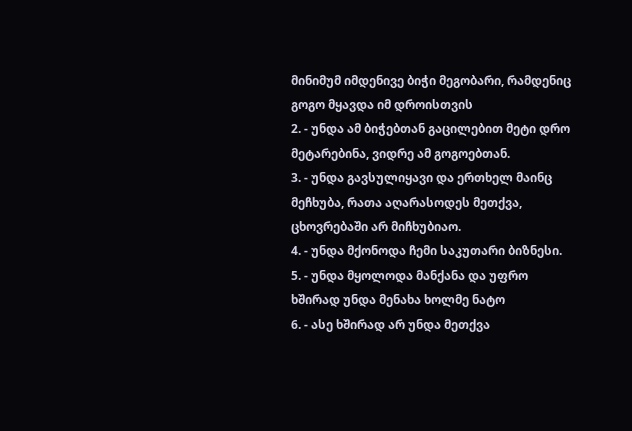მინიმუმ იმდენივე ბიჭი მეგობარი, რამდენიც გოგო მყავდა იმ დროისთვის
2. - უნდა ამ ბიჭებთან გაცილებით მეტი დრო მეტარებინა, ვიდრე ამ გოგოებთან.
3. - უნდა გავსულიყავი და ერთხელ მაინც მეჩხუბა, რათა აღარასოდეს მეთქვა, ცხოვრებაში არ მიჩხუბიაო.
4. - უნდა მქონოდა ჩემი საკუთარი ბიზნესი.
5. - უნდა მყოლოდა მანქანა და უფრო ხშირად უნდა მენახა ხოლმე ნატო
6. - ასე ხშირად არ უნდა მეთქვა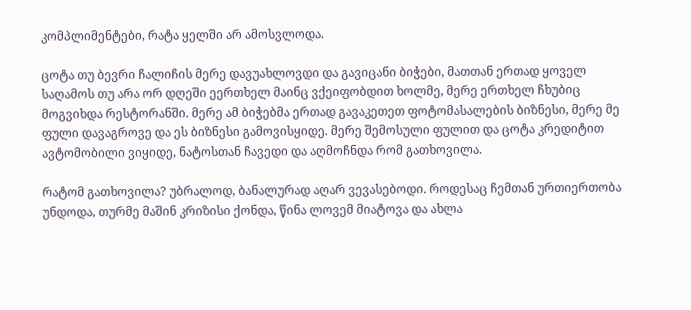კომპლიმენტები, რატა ყელში არ ამოსვლოდა.

ცოტა თუ ბევრი ჩალიჩის მერე დავუახლოვდი და გავიცანი ბიჭები, მათთან ერთად ყოველ საღამოს თუ არა ორ დღეში ეერთხელ მაინც ვქეიფობდით ხოლმე, მერე ერთხელ ჩხუბიც მოგვიხდა რესტორანში. მერე ამ ბიჭებმა ერთად გავაკეთეთ ფოტომასალების ბიზნესი, მერე მე ფული დავაგროვე და ეს ბიზნესი გამოვისყიდე. მერე შემოსული ფულით და ცოტა კრედიტით ავტომობილი ვიყიდე, ნატოსთან ჩავედი და აღმოჩნდა რომ გათხოვილა.

რატომ გათხოვილა? უბრალოდ, ბანალურად აღარ ვევასებოდი. როდესაც ჩემთან ურთიერთობა უნდოდა, თურმე მაშინ კრიზისი ქონდა, წინა ლოვემ მიატოვა და ახლა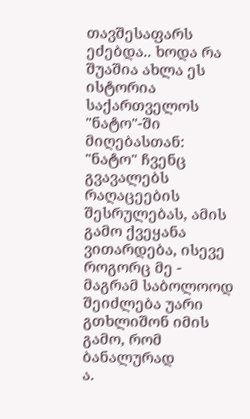თავშესაფარს ეძებდა.. ხოდა რა შუაშია ახლა ეს ისტორია საქართველოს "ნატო"-ში მიღებასთან: "ნატო" ჩვენც გვავალებს რაღაცეების შესრულებას, ამის გამო ქვეყანა ვითარდება, ისევე როგორც მე - მაგრამ საბოლოოდ შეიძლება უარი გთხლიშონ იმის გამო, რომ ბანალურად
ა.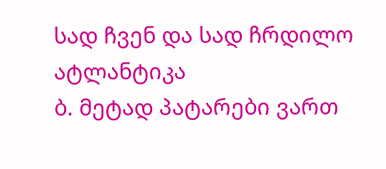სად ჩვენ და სად ჩრდილო ატლანტიკა
ბ. მეტად პატარები ვართ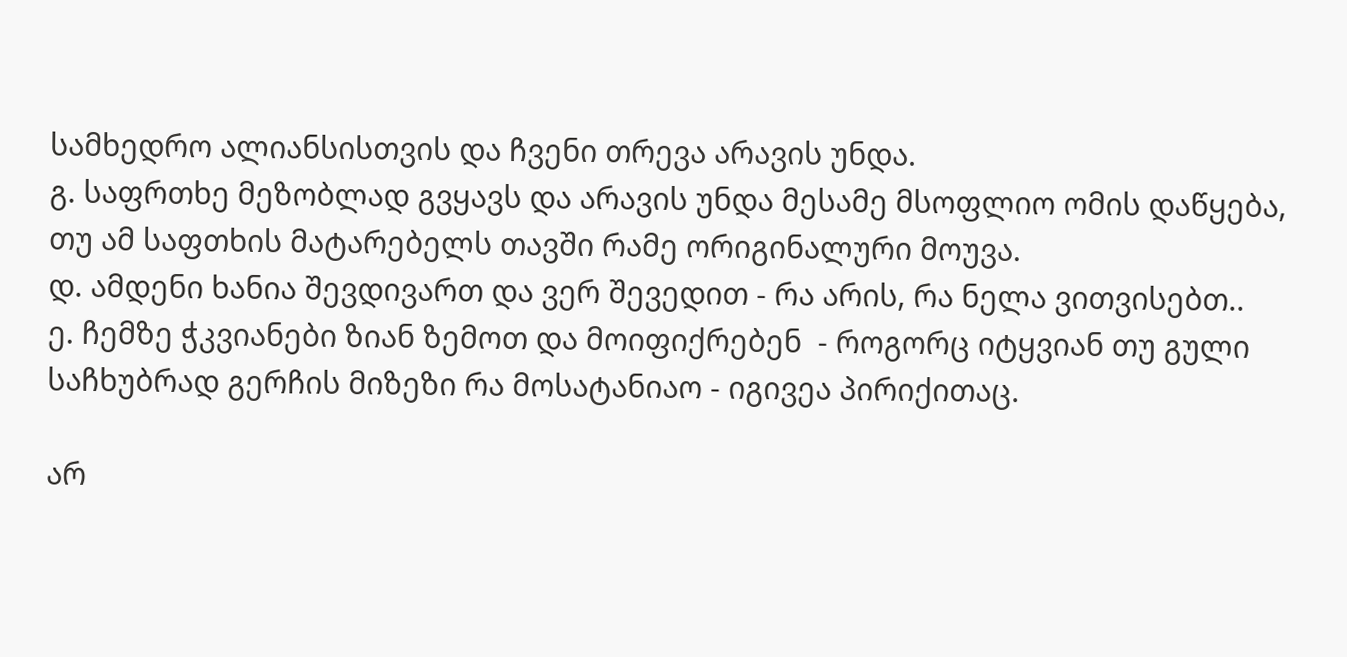სამხედრო ალიანსისთვის და ჩვენი თრევა არავის უნდა.
გ. საფრთხე მეზობლად გვყავს და არავის უნდა მესამე მსოფლიო ომის დაწყება, თუ ამ საფთხის მატარებელს თავში რამე ორიგინალური მოუვა.
დ. ამდენი ხანია შევდივართ და ვერ შევედით - რა არის, რა ნელა ვითვისებთ..
ე. ჩემზე ჭკვიანები ზიან ზემოთ და მოიფიქრებენ  - როგორც იტყვიან თუ გული საჩხუბრად გერჩის მიზეზი რა მოსატანიაო - იგივეა პირიქითაც.

არ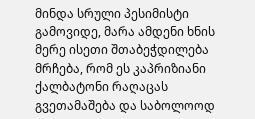მინდა სრული პესიმისტი გამოვიდე, მარა ამდენი ხნის მერე ისეთი შთაბეჭდილება მრჩება, რომ ეს კაპრიზიანი ქალბატონი რაღაცას გვეთამაშება და საბოლოოდ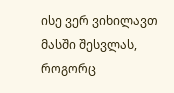ისე ვერ ვიხილავთ მასში შესვლას, როგორც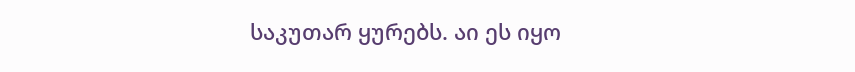საკუთარ ყურებს. აი ეს იყო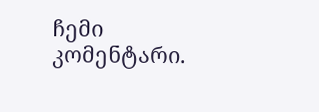ჩემი კომენტარი.